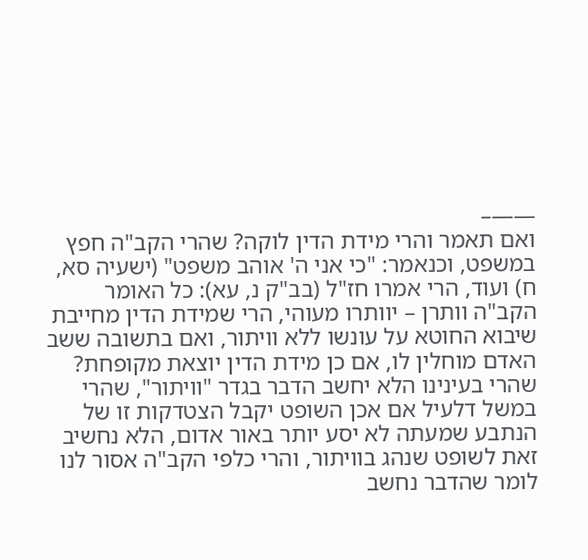——–
ואם תאמר והרי מידת הדין לוקה? שהרי הקב"ה חפץ במשפט, וכנאמר: "כי אני ה' אוהב משפט" (ישעיה סא, ח) ועוד, הרי אמרו חז"ל (בב"ק נ, עא): כל האומר הקב"ה וותרן – יוותרו מעוהי, הרי שמידת הדין מחייבת שיבוא החוטא על עונשו ללא וויתור, ואם בתשובה ששב האדם מוחלין לו, אם כן מידת הדין יוצאת מקופחת?
שהרי בעינינו הלא יחשב הדבר בגדר "וויתור", שהרי במשל דלעיל אם אכן השופט יקבל הצטדקות זו של הנתבע שמעתה לא יסע יותר באור אדום, הלא נחשיב זאת לשופט שנהג בוויתור, והרי כלפי הקב"ה אסור לנו לומר שהדבר נחשב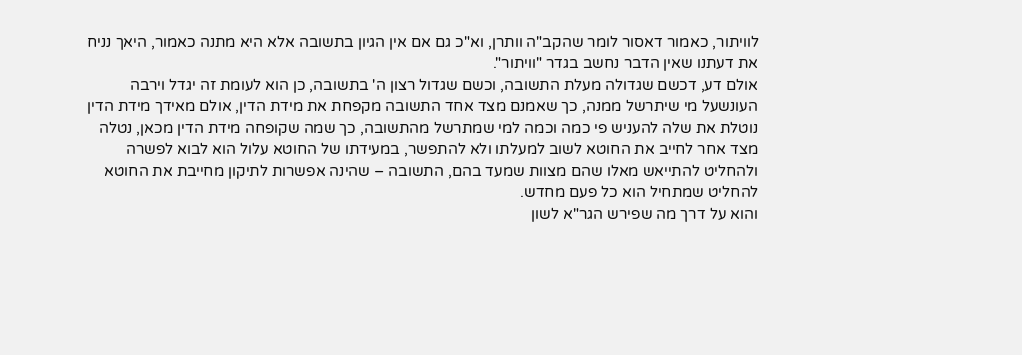לוויתור, כאמור דאסור לומר שהקב"ה וותרן, וא"כ גם אם אין הגיון בתשובה אלא היא מתנה כאמור, היאך נניח את דעתנו שאין הדבר נחשב בגדר "וויתור".
אולם דע, דכשם שגדולה מעלת התשובה, וכשם שגדול רצון ה' בתשובה, כן הוא לעומת זה יגדל וירבה העונשעל מי שיתרשל ממנה, כך שאמנם מצד אחד התשובה מקפחת את מידת הדין, אולם מאידך מידת הדין נוטלת את שלה להעניש פי כמה וכמה למי שמתרשל מהתשובה, כך שמה שקופחה מידת הדין מכאן, נטלה מצד אחר לחייב את החוטא לשוב למעלתו ולא להתפשר, במעידתו של החוטא עלול הוא לבוא לפשרה ולהחליט להתייאש מאלו שהם מצוות שמעד בהם, התשובה – שהינה אפשרות לתיקון מחייבת את החוטא להחליט שמתחיל הוא כל פעם מחדש.
והוא על דרך מה שפירש הגר"א לשון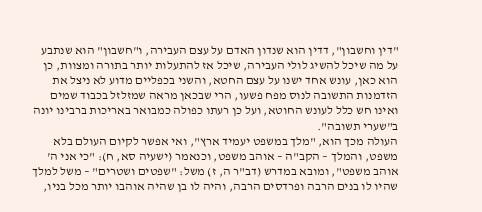"דין וחשבון", דדין הוא שנדון האדם על עצם העבירה, ו"חשבון" הוא שנתבע על מה שיכל להשיג לולי העבירה, שיכל אז להתעלות יותר בתורה ומצוות, כן הוא כאן, עונש אחד ישנו על עצם החטא, והשני בכפליים מדוע לא ניצל את הזדמנות התשובה לנוס מפח פשעו, הרי שבכאן מראה שמזלזל בכבוד שמים ואינו חש כלל לעונש החוטא, ועל כן רעתו כפולה כמבואר באריכות ברבינו יונה ב"שערי תשובה".
העולה מכך הוא, "מלך במשפט יעמיד ארץ", ואי אפשר לקיום העולם בלא משפט, והמלך – הקב"ה – אוהב משפט, וכנאמר (ישעיה סא, ח): "כי אני ה' אוהב משפט", ומובא במדרש (דב"ר ה, ז) משל: "שפטים ושטרים" – משל למלך שהיו לו בנים הרבה ופרדסים הרבה, והיה לו בן שהיה אוהבו יותר מכל בניו,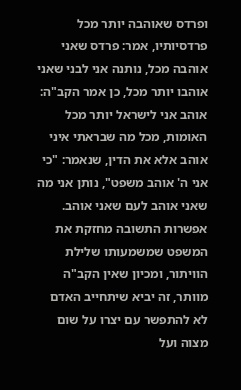ופרדס שאוהבה יותר מכל פרדסיותיו, אמר: פרדס שאני אוהבה מכל, נותנה אני לבני שאני אוהבו יותר מכל, כן אמר הקב"ה: אוהב אני לישראל יותר מכל האומות, מכל מה שבראתי איני אוהב אלא את הדין, שנאמר: "כי אני ה' אוהב משפט", נותן אני מה שאני אוהב לעם שאני אוהב.
אפשרות התשובה מחזקת את המשפט שמשמעותו שלילת הוויתור, ומכיון שאין הקב"ה מוותר, זה יביא שיתחייב האדם לא להתפשר עם יצרו על שום מצוה ועל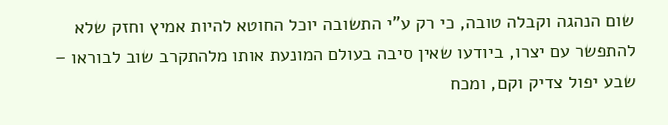שום הנהגה וקבלה טובה, כי רק ע"י התשובה יוכל החוטא להיות אמיץ וחזק שלא להתפשר עם יצרו, ביודעו שאין סיבה בעולם המונעת אותו מלהתקרב שוב לבוראו – שבע יפול צדיק וקם, ומכח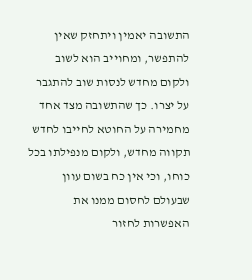התשובה יאמין ויתחזק שאין להתפשר, ומחוייב הוא לשוב ולקום מחדש לנסות שוב להתגבר על יצרו. כך שהתשובה מצד אחד מחמירה על החוטא לחייבו לחדש תקווה מחדש, ולקום מנפילתו בכל כוחו, וכי אין כח בשום עוון שבעולם לחסום ממנו את האפשרות לחזור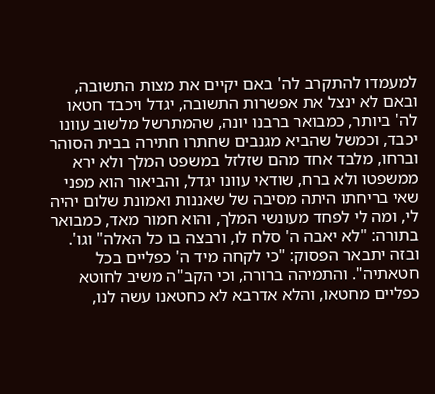למעמדו להתקרב לה' באם יקיים את מצות התשובה, ובאם לא ינצל את אפשרות התשובה, יגדל ויכבד חטאו לה' ביותר, כמבואר ברבנו יונה, שהמתרשל מלשוב עוונו יכבד, וכמשל שהביא מגנבים שחתרו חתירה בבית הסוהר וברחו, מלבד אחד מהם שזלזל במשפט המלך ולא ירא ממשפטו ולא ברח, שודאי עוונו יגדל, והביאור הוא מפני שאי בריחתו היתה מסיבה של שאננות ואמונת שלום יהיה לי, ומה לי לפחד מעונשי המלך, והוא חמור מאד, כמבואר בתורה: "לא יאבה ה' סלח לו, ורבצה בו כל האלה" וגו'. ובזה יתבאר הפסוק: "כי לקחה מיד ה' כפליים בכל חטאתיה". והתמיהה ברורה, וכי הקב"ה משיב לחוטא כפליים מחטאו, והלא אדרבא לא כחטאנו עשה לנו,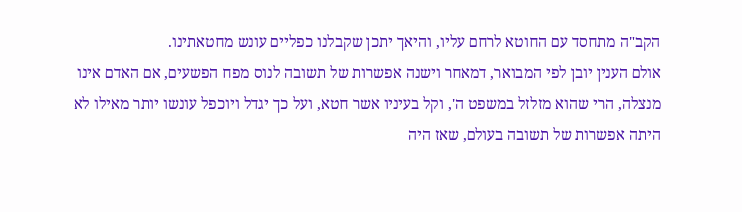הקב"ה מתחסד עם החוטא לרחם עליו, והיאך יתכן שקבלנו כפליים עונש מחטאתינו.
אולם הענין יובן לפי המבואר, דמאחר וישנה אפשרות של תשובה לנוס מפח הפשעים, אם האדם אינו מנצלה, הרי שהוא מזלזל במשפט ה', וקל בעיניו אשר חטא, ועל כך יגדל ויוכפל עונשו יותר מאילו לא היתה אפשרות של תשובה בעולם, שאז היה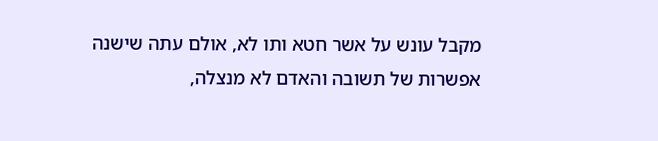מקבל עונש על אשר חטא ותו לא, אולם עתה שישנה אפשרות של תשובה והאדם לא מנצלה,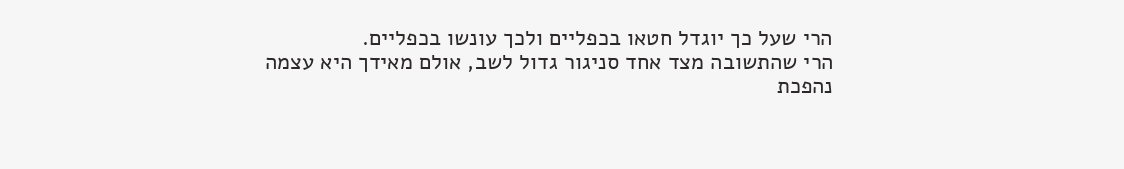הרי שעל כך יוגדל חטאו בכפליים ולכך עונשו בכפליים.
הרי שהתשובה מצד אחד סניגור גדול לשב, אולם מאידך היא עצמה נהפכת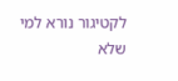לקטיגור נורא למי שלא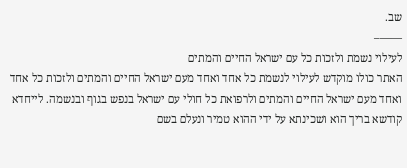שב.
——–
לעילוי נשמת ולזכות כל עם ישראל החיים והמתים
האתר כולו מוקדש לעילוי לנשמת כל אחד ואחד מעם ישראל החיים והמתים ולזכות כל אחד ואחד מעם ישראל החיים והמתים ולרפואת כל חולי עם ישראל בנפש בגוף ובנשמה. לייחדא קודשא בריך הוא ושכינתא על ידי ההוא טמיר ונעלם בשם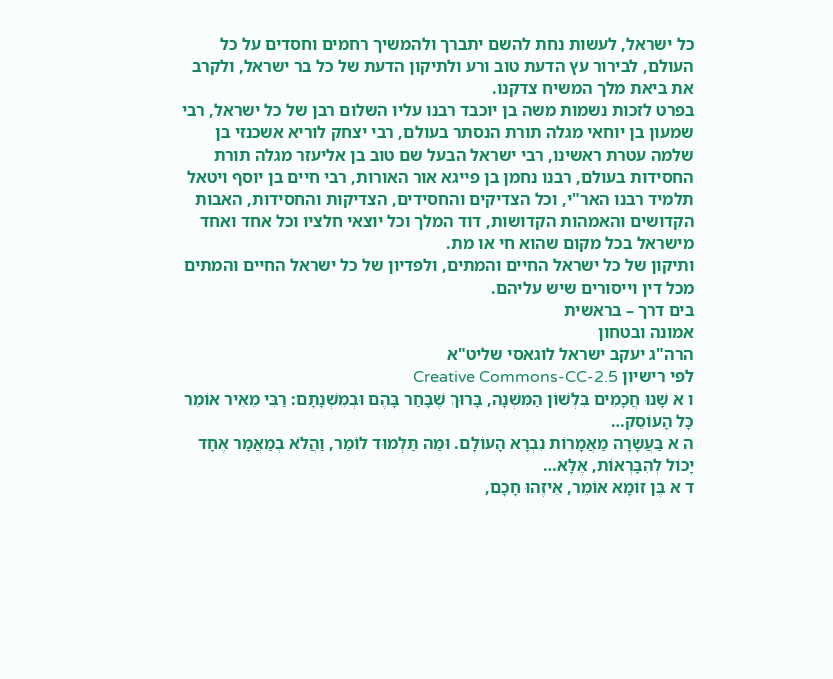כל ישראל, לעשות נחת להשם יתברך ולהמשיך רחמים וחסדים על כל העולם, לבירור עץ הדעת טוב ורע ולתיקון הדעת של כל בר ישראל, ולקרב את ביאת מלך המשיח צדקנו.
בפרט לזכות נשמות משה בן יוכבד רבנו עליו השלום רבן של כל ישראל, רבי שמעון בן יוחאי מגלה תורת הנסתר בעולם, רבי יצחק לוריא אשכנזי בן שלמה עטרת ראשינו, רבי ישראל הבעל שם טוב בן אליעזר מגלה תורת החסידות בעולם, רבנו נחמן בן פייגא אור האורות, רבי חיים בן יוסף ויטאל תלמיד רבנו האר"י, וכל הצדיקים והחסידים, הצדיקות והחסידות, האבות הקדושים והאמהות הקדושות, דוד המלך וכל יוצאי חלציו וכל אחד ואחד מישראל בכל מקום שהוא חי או מת.
ותיקון של כל ישראל החיים והמתים, ולפדיון של כל ישראל החיים והמתים מכל דין וייסורים שיש עליהם.
בים דרך – בראשית
אמונה ובטחון
הרה"ג יעקב ישראל לוגאסי שליט"א
לפי רישיון Creative Commons-CC-2.5
ו א שָׁנוּ חֲכָמִים בִּלְשׁוֹן הַמִּשְׁנָה, בָּרוּךְ שֶׁבָּחַר בָּהֶם וּבְמִשְׁנָתָם: רַבִּי מֵאִיר אוֹמֵר כָּל הָעוֹסֵק…
ה א בַּעֲשָׂרָה מַאֲמָרוֹת נִבְרָא הָעוֹלָם. וּמַה תַּלְמוּד לוֹמַר, וַהֲלֹא בְמַאֲמָר אֶחָד יָכוֹל לְהִבָּרְאוֹת, אֶלָּא…
ד א בֶּן זוֹמָא אוֹמֵר, אֵיזֶהוּ חָכָם,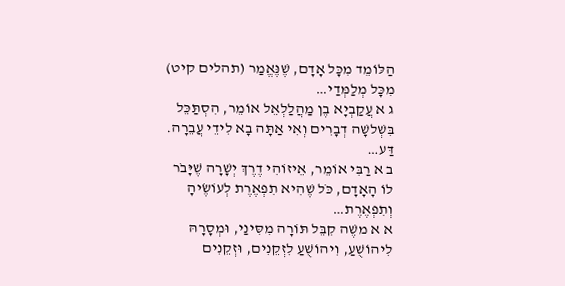הַלּוֹמֵד מִכָּל אָדָם, שֶׁנֶּאֱמַר (תהלים קיט) מִכָּל מְלַמְּדַי…
ג א עֲקַבְיָא בֶן מַהֲלַלְאֵל אוֹמֵר, הִסְתַּכֵּל בִּשְׁלשָׁה דְבָרִים וְאִי אַתָּה בָא לִידֵי עֲבֵרָה. דַּע…
ב א רַבִּי אוֹמֵר, אֵיזוֹהִי דֶרֶךְ יְשָׁרָה שֶׁיָּבֹר לוֹ הָאָדָם, כֹּל שֶׁהִיא תִפְאֶרֶת לְעוֹשֶׂיהָ וְתִפְאֶרֶת…
א א משֶׁה קִבֵּל תּוֹרָה מִסִּינַי, וּמְסָרָהּ לִיהוֹשֻׁעַ, וִיהוֹשֻׁעַ לִזְקֵנִים, וּזְקֵנִים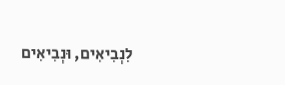לִנְבִיאִים, וּנְבִיאִים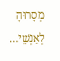מְסָרוּהָ לְאַנְשֵׁי…